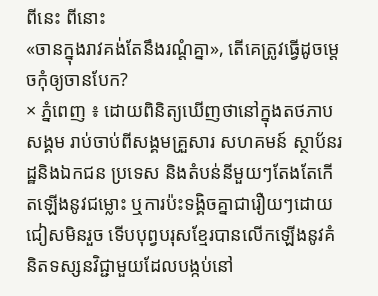ពីនេះ ពីនោះ
«ចានក្នុងរាវគង់តែនឹងរណ្ដំគ្នា», តើគេត្រូវធ្វើដូចម្តេចកុំឲ្យចានបែក?
× ភ្នំពេញ ៖ ដោយពិនិត្យឃើញថានៅក្នុងតថភាបសង្គម រាប់ចាប់ពីសង្គមគ្រួសារ សហគមន៍ ស្ថាប័នរដ្ឋនិងឯកជន ប្រទេស និងតំបន់នីមួយៗតែងតែកើតឡើងនូវជម្លោះ ឬការប៉ះទង្គិចគ្នាជារឿយៗដោយជៀសមិនរួច ទើបបុព្វបរុសខ្មែរបានលើកឡើងនូវគំនិតទស្សនវិជ្ជាមួយដែលបង្កប់នៅ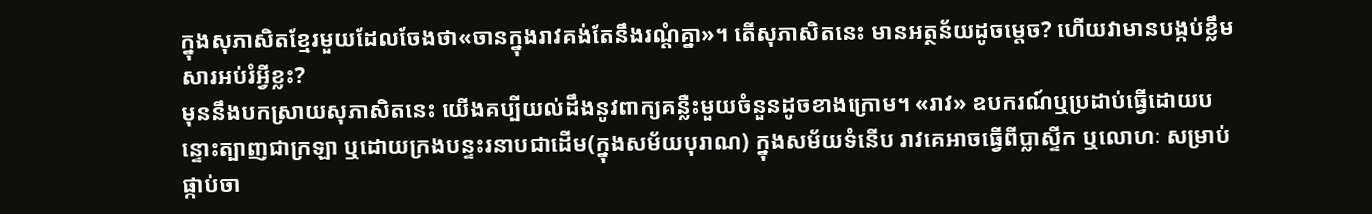ក្នុងសុភាសិតខ្មែរមួយដែលចែងថា«ចានក្នុងរាវគង់តែនឹងរណ្ដំគ្នា»។ តើសុភាសិតនេះ មានអត្ថន័យដូចម្ដេច? ហើយវាមានបង្កប់ខ្លឹមសារអប់រំអ្វីខ្លះ?
មុននឹងបកស្រាយសុភាសិតនេះ យើងគប្បីយល់ដឹងនូវពាក្យគន្លឺះមួយចំនួនដូចខាងក្រោម។ «រាវ» ឧបករណ៍ឬប្រដាប់ធ្វើដោយបន្ទោះត្បាញជាក្រឡា ឬដោយក្រងបន្ទះរនាបជាដើម(ក្នុងសម័យបុរាណ) ក្នុងសម័យទំនើប រាវគេអាចធ្វើពីប្លាស្ទីក ឬលោហៈ សម្រាប់ផ្កាប់ចា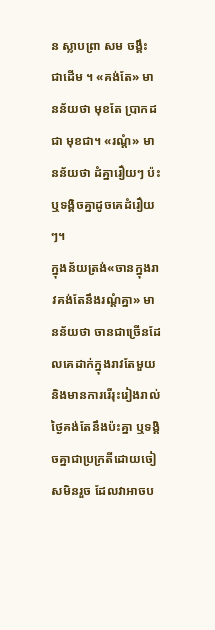ន ស្លាបព្រា សម ចង្គឹះ ជាដើម ។ «គង់តែ» មានន័យថា មុខតែ ប្រាកដជា មុខជា។ «រណ្ដំ» មានន័យថា ដំគ្នារឿយៗ ប៉ះឬទង្គិចគ្នាដូចគេដំរឿយៗ។
ក្នុងន័យត្រង់«ចានក្នុងរាវគង់តែនឹងរណ្ដំគ្នា» មានន័យថា ចានជាច្រើនដែលគេដាក់ក្នុងរាវតែមួយ និងមានការរើរុះរៀងរាល់ថ្ងៃគង់តែនឹងប៉ះគ្នា ឬទង្គិចគ្នាជាប្រក្រតីដោយចៀសមិនរួច ដែលវាអាចប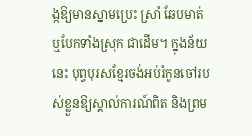ង្កឱ្យមានស្នាមប្រេះ ស្រាំ ឆែបមាត់ ឬបែកទាំងស្រុក ជាដើម។ ក្នុងន័យនេះ បុព្វបុរសខ្មែរចង់អប់រំកូនចៅរបស់ខ្លួនឱ្យស្គាល់ការណ៍ពិត និងព្រម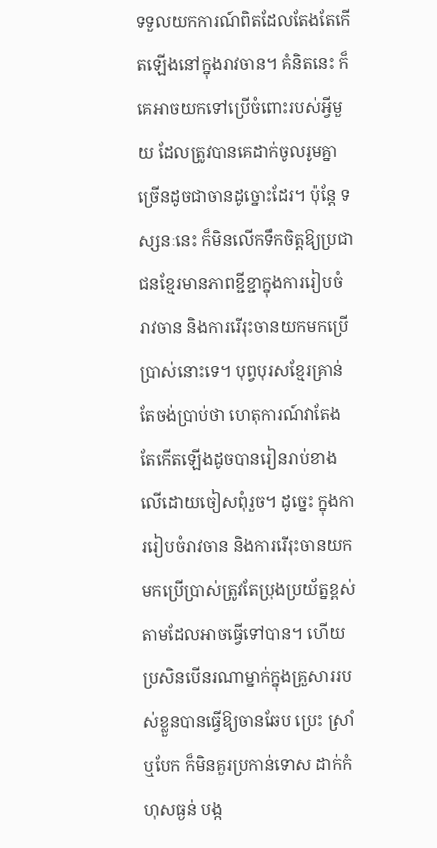ទទួលយកការណ៍ពិតដែលតែងតែកើតឡើងនៅក្នុងរាវចាន។ គំនិតនេះ ក៏គេអាចយកទៅប្រើចំពោះរបស់អ្វីមួយ ដែលត្រូវបានគេដាក់ចូលរូមគ្នាច្រើនដូចជាចានដូច្នោះដែរ។ ប៉ុន្តែ ទស្សនៈនេះ ក៏មិនលើកទឹកចិត្តឱ្យប្រជាជនខ្មែរមានភាពខ្ជីខ្ជាក្នុងការរៀបចំរាវចាន និងការរើរុះចានយកមកប្រើប្រាស់នោះទេ។ បុព្វបុរសខ្មែរគ្រាន់តែចង់ប្រាប់ថា ហេតុការណ៍វាតែងតែកើតឡើងដូចបានរៀនរាប់ខាងលើដោយចៀសពុំរួច។ ដូច្នេះ ក្នុងការរៀបចំរាវចាន និងការរើរុះចានយកមកប្រើប្រាស់ត្រូវតែប្រុងប្រយ័ត្នខ្ពស់តាមដែលអាចធ្វើទៅបាន។ ហើយប្រសិនបើនរណាម្នាក់ក្នុងគ្រួសាររបស់ខ្លួនបានធ្វើឱ្យចានឆែប ប្រេះ ស្រាំ ឬបែក ក៏មិនគួរប្រកាន់ទោស ដាក់កំហុសធ្ងន់ បង្ក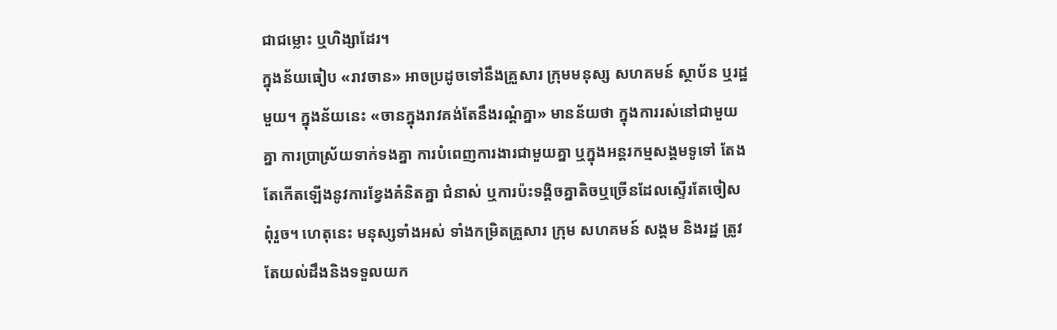ជាជម្លោះ ឬហិង្សាដែរ។
ក្នុងន័យធៀប «រាវចាន» អាចប្រដូចទៅនឹងគ្រួសារ ក្រុមមនុស្ស សហគមន៍ ស្ថាប័ន ឬរដ្ឋមួយ។ ក្នុងន័យនេះ «ចានក្នុងរាវគង់តែនឹងរណ្ដំគ្នា» មានន័យថា ក្នុងការរស់នៅជាមួយគ្នា ការប្រាស្រ័យទាក់ទងគ្នា ការបំពេញការងារជាមួយគ្នា ឬក្នុងអន្តរកម្មសង្គមទូទៅ តែងតែកើតឡើងនូវការខ្វែងគំនិតគ្នា ជំនាស់ ឬការប៉ះទង្គិចគ្នាតិចឬច្រើនដែលស្ទើរតែចៀសពុំរួច។ ហេតុនេះ មនុស្សទាំងអស់ ទាំងកម្រិតគ្រួសារ ក្រុម សហគមន៍ សង្គម និងរដ្ឋ ត្រូវតែយល់ដឹងនិងទទួលយក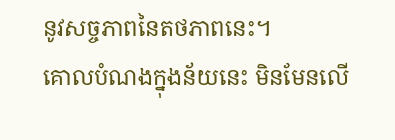នូវសច្ចភាពនៃតថភាពនេះ។
គោលបំណងក្នុងន័យនេះ មិនមែនលើ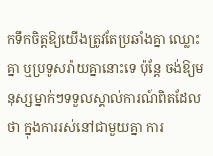កទឹកចិត្តឱ្យយើងត្រូវតែប្រឆាំងគ្នា ឈ្លោះគ្នា ឬប្រទូសរ៉ាយគ្នានោះទេ ប៉ុន្តែ ចង់ឱ្យមនុស្សម្នាក់ៗទទួលស្គាល់ការណ៍ពិតដែលថា ក្នុងការរស់នៅជាមួយគ្នា ការ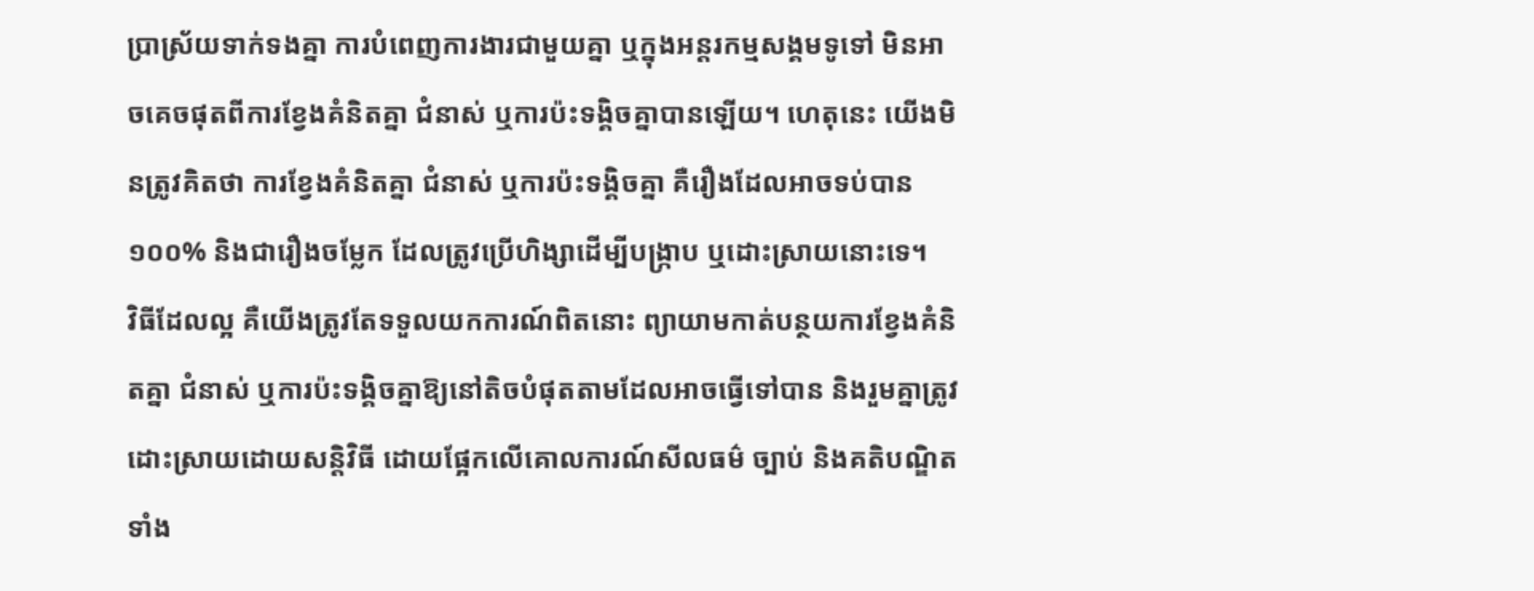ប្រាស្រ័យទាក់ទងគ្នា ការបំពេញការងារជាមួយគ្នា ឬក្នុងអន្តរកម្មសង្គមទូទៅ មិនអាចគេចផុតពីការខ្វែងគំនិតគ្នា ជំនាស់ ឬការប៉ះទង្គិចគ្នាបានឡើយ។ ហេតុនេះ យើងមិនត្រូវគិតថា ការខ្វែងគំនិតគ្នា ជំនាស់ ឬការប៉ះទង្គិចគ្នា គឺរឿងដែលអាចទប់បាន១០០% និងជារឿងចម្លែក ដែលត្រូវប្រើហិង្សាដើម្បីបង្ក្រាប ឬដោះស្រាយនោះទេ។
វិធីដែលល្អ គឺយើងត្រូវតែទទួលយកការណ៍ពិតនោះ ព្យាយាមកាត់បន្ថយការខ្វែងគំនិតគ្នា ជំនាស់ ឬការប៉ះទង្គិចគ្នាឱ្យនៅតិចបំផុតតាមដែលអាចធ្វើទៅបាន និងរួមគ្នាត្រូវដោះស្រាយដោយសន្តិវិធី ដោយផ្អែកលើគោលការណ៍សីលធម៌ ច្បាប់ និងគតិបណ្ឌិត ទាំង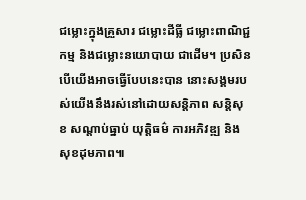ជម្លោះក្នុងគ្រួសារ ជម្លោះដីធ្លី ជម្លោះពាណិជ្ជកម្ម និងជម្លោះនយោបាយ ជាដើម។ ប្រសិនបើយើងអាចធ្វើបែបនេះបាន នោះសង្គមរបស់យើងនឹងរស់នៅដោយសន្តិភាព សន្តិសុខ សណ្ដាប់ធ្នាប់ យុត្តិធម៌ ការអភិវឌ្ឍ និងសុខដុមភាព៕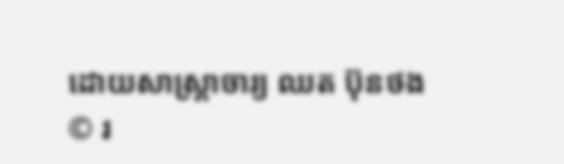ដោយសាស្ត្រាចារ្យ ឈត ប៊ុនថង
© រ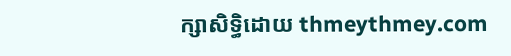ក្សាសិទ្ធិដោយ thmeythmey.com